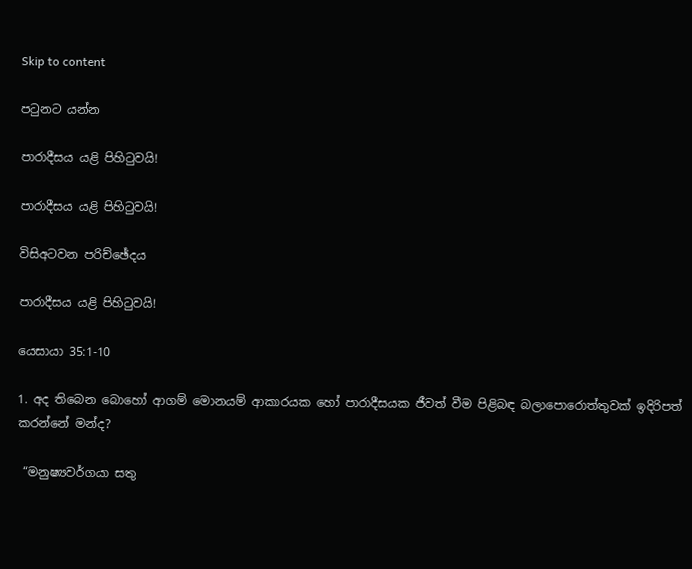Skip to content

පටුනට යන්න

පාරාදීසය යළි පිහිටුවයි!

පාරාදීසය යළි පිහිටුවයි!

විසිඅටවන පරිච්ඡේදය

පාරාදීසය යළි පිහිටුවයි!

යෙසායා 35:1-10

1. අද තිබෙන බොහෝ ආගම් මොනයම් ආකාරයක හෝ පාරාදීසයක ජීවත් වීම පිළිබඳ බලාපොරොත්තුවක් ඉදිරිපත් කරන්නේ මන්ද?

 “මනුෂ්‍යවර්ගයා සතු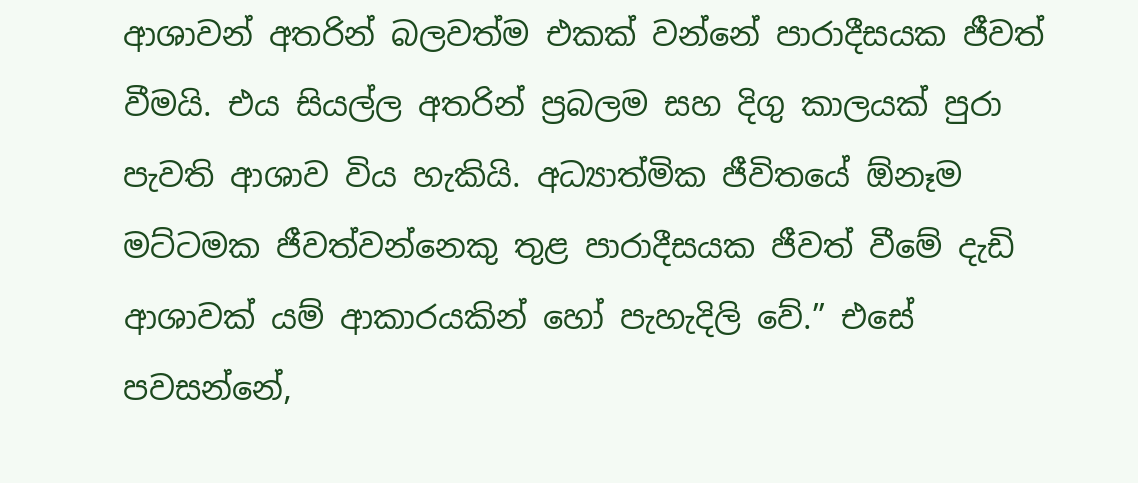ආශාවන් අතරින් බලවත්ම එකක් වන්නේ පාරාදීසයක ජීවත් වීමයි. එය සියල්ල අතරින් ප්‍රබලම සහ දිගු කාලයක් පුරා පැවති ආශාව විය හැකියි. අධ්‍යාත්මික ජීවිතයේ ඕනෑම මට්ටමක ජීවත්වන්නෙකු තුළ පාරාදීසයක ජීවත් වීමේ දැඩි ආශාවක් යම් ආකාරයකින් හෝ පැහැදිලි වේ.” එසේ පවසන්නේ,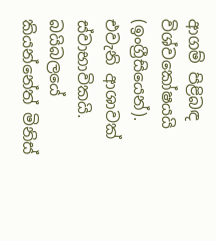ආගම් පිළිබඳ විශ්වකෝෂයයි (ඉංග්‍රීසියෙන්). එවැනි ආශාවක් ස්වාභාවිකයි. බයිබලයේ කියන්නේත් මිනිස්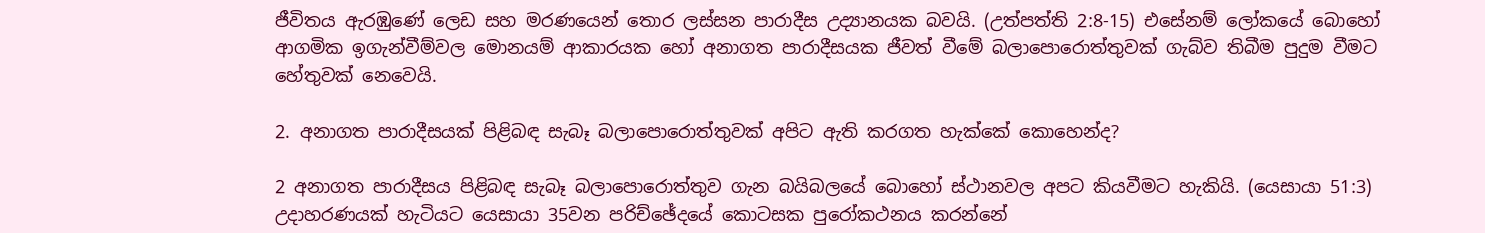ජීවිතය ඇරඹුණේ ලෙඩ සහ මරණයෙන් තොර ලස්සන පාරාදීස උද්‍යානයක බවයි. (උත්පත්ති 2:8-15) එසේනම් ලෝකයේ බොහෝ ආගමික ඉගැන්වීම්වල මොනයම් ආකාරයක හෝ අනාගත පාරාදීසයක ජීවත් වීමේ බලාපොරොත්තුවක් ගැබ්ව තිබීම පුදුම වීමට හේතුවක් නෙවෙයි.

2. අනාගත පාරාදීසයක් පිළිබඳ සැබෑ බලාපොරොත්තුවක් අපිට ඇති කරගත හැක්කේ කොහෙන්ද?

2 අනාගත පාරාදීසය පිළිබඳ සැබෑ බලාපොරොත්තුව ගැන බයිබලයේ බොහෝ ස්ථානවල අපට කියවීමට හැකියි. (යෙසායා 51:3) උදාහරණයක් හැටියට යෙසායා 35වන පරිච්ඡේදයේ කොටසක පුරෝකථනය කරන්නේ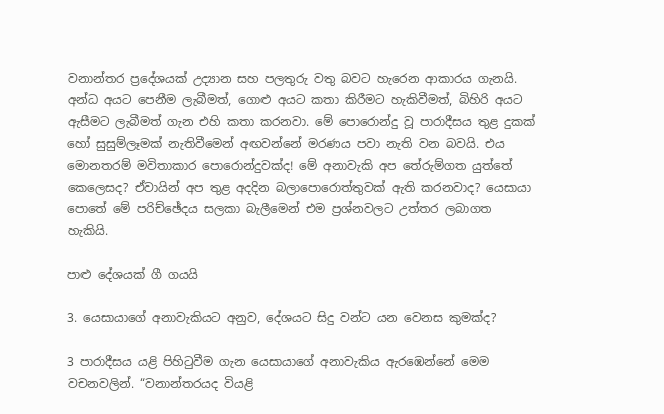වනාන්තර ප්‍රදේශයක් උද්‍යාන සහ පලතුරු වතු බවට හැරෙන ආකාරය ගැනයි. අන්ධ අයට පෙනීම ලැබීමත්, ගොළු අයට කතා කිරීමට හැකිවීමත්, බිහිරි අයට ඇසීමට ලැබීමත් ගැන එහි කතා කරනවා. මේ පොරොන්දු වූ පාරාදීසය තුළ දුකක් හෝ සුසුම්ලෑමක් නැතිවීමෙන් අඟවන්නේ මරණය පවා නැති වන බවයි. එය මොනතරම් මවිතාකාර පොරොන්දුවක්ද! මේ අනාවැකි අප තේරුම්ගත යුත්තේ කෙලෙසද? ඒවායින් අප තුළ අදදින බලාපොරොත්තුවක් ඇති කරනවාද? යෙසායා පොතේ මේ පරිච්ඡේදය සලකා බැලීමෙන් එම ප්‍රශ්නවලට උත්තර ලබාගත හැකියි.

පාළු දේශයක් ගී ගයයි

3. යෙසායාගේ අනාවැකියට අනුව, දේශයට සිදු වන්ට යන වෙනස කුමක්ද?

3 පාරාදීසය යළි පිහිටුවීම ගැන යෙසායාගේ අනාවැකිය ඇරඹෙන්නේ මෙම වචනවලින්. “වනාන්තරයද වියළි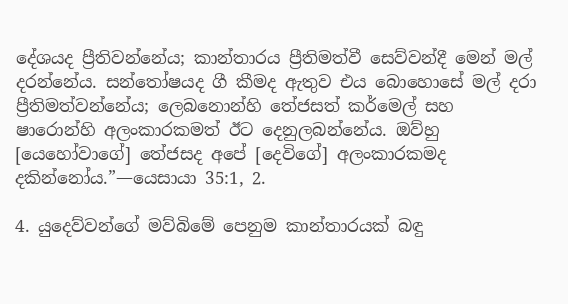දේශයද ප්‍රීතිවන්නේය; කාන්තාරය ප්‍රීතිමත්වී සෙව්වන්දී මෙන් මල් දරන්නේය. සන්තෝෂයද ගී කීමද ඇතුව එය බොහොසේ මල් දරා ප්‍රීතිමත්වන්නේය; ලෙබනොන්හි තේජසත් කර්මෙල් සහ ෂාරොන්හි අලංකාරකමත් ඊට දෙනුලබන්නේය. ඔව්හු [යෙහෝවාගේ] තේජසද අපේ [දෙවිගේ] අලංකාරකමද දකින්නෝය.”—යෙසායා 35:1, 2.

4. යුදෙව්වන්ගේ මව්බිමේ පෙනුම කාන්තාරයක් බඳු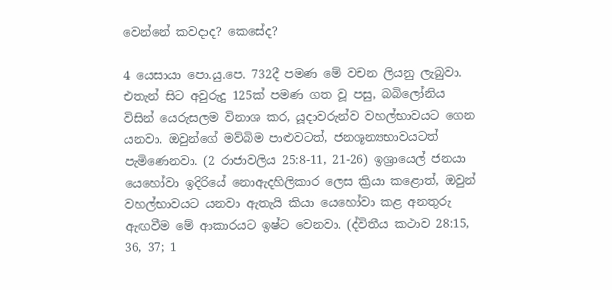වෙන්නේ කවදාද? කෙසේද?

4 යෙසායා පො.යු.පෙ. 732දී පමණ මේ වචන ලියනු ලැබුවා. එතැන් සිට අවුරුදු 125ක් පමණ ගත වූ පසු, බබිලෝනිය විසින් යෙරුසලම විනාශ කර, යූදාවරුන්ව වහල්භාවයට ගෙන යනවා. ඔවුන්ගේ මව්බිම පාළුවටත්, ජනශූන්‍යභාවයටත් පැමිණෙනවා. (2 රාජාවලිය 25:8-11, 21-26) ඉශ්‍රායෙල් ජනයා යෙහෝවා ඉදිරියේ නොඇදහිලිකාර ලෙස ක්‍රියා කළොත්, ඔවුන් වහල්භාවයට යනවා ඇතැයි කියා යෙහෝවා කළ අනතුරු ඇඟවීම මේ ආකාරයට ඉෂ්ට වෙනවා. (ද්විතීය කථාව 28:15, 36, 37; 1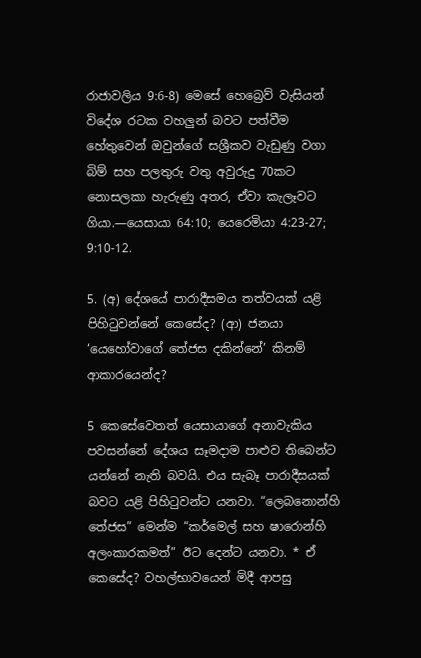රාජාවලිය 9:6-8) මෙසේ හෙබ්‍රෙව් වැසියන් විදේශ රටක වහලුන් බවට පත්වීම හේතුවෙන් ඔවුන්ගේ සශ්‍රීකව වැඩුණු වගා බිම් සහ පලතුරු වතු අවුරුදු 70කට නොසලකා හැරුණු අතර, ඒවා කැලෑවට ගියා.—යෙසායා 64:10; යෙරෙමියා 4:23-27; 9:10-12.

5. (අ) දේශයේ පාරාදීසමය තත්වයක් යළි පිහිටුවන්නේ කෙසේද? (ආ) ජනයා ‘යෙහෝවාගේ තේජස දකින්නේ’ කිනම් ආකාරයෙන්ද?

5 කෙසේවෙතත් යෙසායාගේ අනාවැකිය පවසන්නේ දේශය සෑමදාම පාළුව තිබෙන්ට යන්නේ නැති බවයි. එය සැබෑ පාරාදීසයක් බවට යළි පිහිටුවන්ට යනවා. “ලෙබනොන්හි තේජස” මෙන්ම “කර්මෙල් සහ ෂාරොන්හි අලංකාරකමත්” ඊට දෙන්ට යනවා. * ඒ කෙසේද? වහල්භාවයෙන් මිදී ආපසු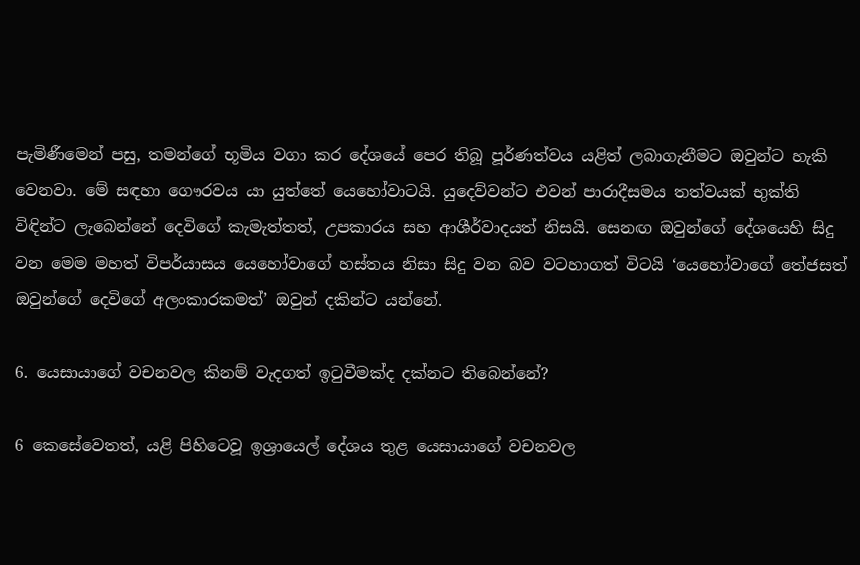පැමිණීමෙන් පසු, තමන්ගේ භූමිය වගා කර දේශයේ පෙර තිබූ පූර්ණත්වය යළිත් ලබාගැනීමට ඔවුන්ට හැකි වෙනවා. මේ සඳහා ගෞරවය යා යුත්තේ යෙහෝවාටයි. යුදෙව්වන්ට එවන් පාරාදීසමය තත්වයක් භුක්ති විඳින්ට ලැබෙන්නේ දෙවිගේ කැමැත්තත්, උපකාරය සහ ආශීර්වාදයත් නිසයි. සෙනඟ ඔවුන්ගේ දේශයෙහි සිදු වන මෙම මහත් විපර්යාසය යෙහෝවාගේ හස්තය නිසා සිදු වන බව වටහාගත් විටයි ‘යෙහෝවාගේ තේජසත් ඔවුන්ගේ දෙවිගේ අලංකාරකමත්’ ඔවුන් දකින්ට යන්නේ.

6. යෙසායාගේ වචනවල කිනම් වැදගත් ඉටුවීමක්ද දක්නට තිබෙන්නේ?

6 කෙසේවෙතත්, යළි පිහිටෙවූ ඉශ්‍රායෙල් දේශය තුළ යෙසායාගේ වචනවල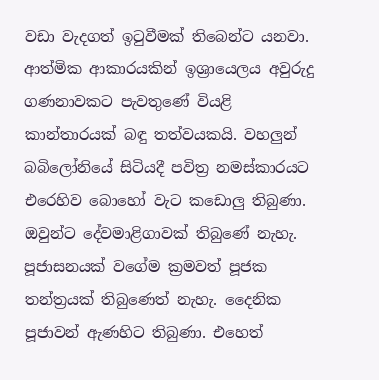වඩා වැදගත් ඉටුවීමක් තිබෙන්ට යනවා. ආත්මික ආකාරයකින් ඉශ්‍රායෙලය අවුරුදු ගණනාවකට පැවතුණේ වියළි කාන්තාරයක් බඳු තත්වයකයි. වහලුන් බබිලෝනියේ සිටියදී පවිත්‍ර නමස්කාරයට එරෙහිව බොහෝ වැට කඩොලු තිබුණා. ඔවුන්ට දේවමාළිගාවක් තිබුණේ නැහැ. පූජාසනයක් වගේම ක්‍රමවත් පූජක තන්ත්‍රයක් තිබුණෙත් නැහැ. දෛනික පූජාවන් ඇණහිට තිබුණා. එහෙත්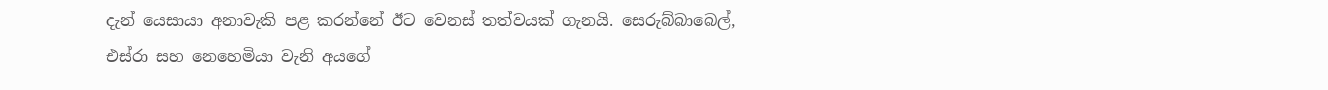දැන් යෙසායා අනාවැකි පළ කරන්නේ ඊට වෙනස් තත්වයක් ගැනයි. සෙරුබ්බාබෙල්, එස්රා සහ නෙහෙමියා වැනි අයගේ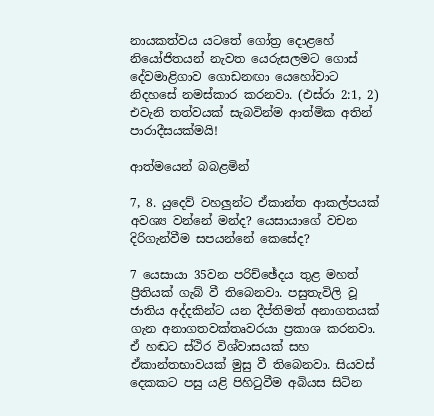නායකත්වය යටතේ ගෝත්‍ර දොළහේ නියෝජිතයන් නැවත යෙරුසලමට ගොස් දේවමාළිගාව ගොඩනඟා යෙහෝවාට නිදහසේ නමස්කාර කරනවා. (එස්රා 2:1, 2) එවැනි තත්වයක් සැබවින්ම ආත්මික අතින් පාරාදීසයක්මයි!

ආත්මයෙන් බබළමින්

7, 8. යුදෙව් වහලුන්ට ඒකාන්ත ආකල්පයක් අවශ්‍ය වන්නේ මන්ද? යෙසායාගේ වචන දිරිගැන්වීම සපයන්නේ කෙසේද?

7 යෙසායා 35වන පරිච්ඡේදය තුළ මහත් ප්‍රීතියක් ගැබ් වී තිබෙනවා. පසුතැවිලි වූ ජාතිය අද්දකින්ට යන දීප්තිමත් අනාගතයක් ගැන අනාගතවක්තෘවරයා ප්‍රකාශ කරනවා. ඒ හඬට ස්ථිර විශ්වාසයක් සහ ඒකාන්තභාවයක් මුසු වී තිබෙනවා. සියවස් දෙකකට පසු යළි පිහිටුවීම අබියස සිටින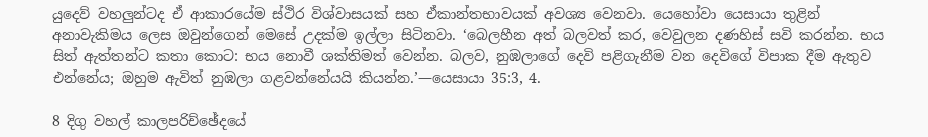යුදෙව් වහලුන්ටද ඒ ආකාරයේම ස්ථිර විශ්වාසයක් සහ ඒකාන්තභාවයක් අවශ්‍ය වෙනවා. යෙහෝවා යෙසායා තුළින් අනාවැකිමය ලෙස ඔවුන්ගෙන් මෙසේ උදක්ම ඉල්ලා සිටිනවා. ‘බෙලහීන අත් බලවත් කර, වෙවුලන දණහිස් සවි කරන්න. භය සිත් ඇත්තන්ට කතා කොට: භය නොවී ශක්තිමත් වෙන්න. බලව, නුඹලාගේ දෙවි පළිගැනීම වන දෙවිගේ විපාක දීම ඇතුව එන්නේය; ඔහුම ඇවිත් නුඹලා ගළවන්නේයයි කියන්න.’—යෙසායා 35:3, 4.

8 දිගු වහල් කාලපරිච්ඡේදයේ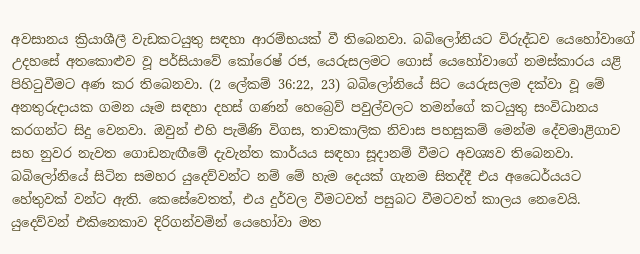අවසානය ක්‍රියාශීලී වැඩකටයුතු සඳහා ආරම්භයක් වී තිබෙනවා. බබිලෝනියට විරුද්ධව යෙහෝවාගේ උදහසේ අතකොළුව වූ පර්සියාවේ කෝරෙෂ් රජ, යෙරුසලමට ගොස් යෙහෝවාගේ නමස්කාරය යළි පිහිටුවීමට අණ කර තිබෙනවා. (2 ලේකම් 36:22, 23) බබිලෝනියේ සිට යෙරුසලම දක්වා වූ මේ අනතුරුදායක ගමන යෑම සඳහා දහස් ගණන් හෙබ්‍රෙව් පවුල්වලට තමන්ගේ කටයුතු සංවිධානය කරගන්ට සිදු වෙනවා. ඔවුන් එහි පැමිණි විගස, තාවකාලික නිවාස පහසුකම් මෙන්ම දේවමාළිගාව සහ නුවර නැවත ගොඩනැඟීමේ දැවැන්ත කාර්යය සඳහා සූදානම් වීමට අවශ්‍යව තිබෙනවා. බබිලෝනියේ සිටින සමහර යුදෙව්වන්ට නම් මේ හැම දෙයක් ගැනම සිතද්දී එය අධෛර්යයට හේතුවක් වන්ට ඇති. කෙසේවෙතත්, එය දුර්වල වීමටවත් පසුබට වීමටවත් කාලය නෙවෙයි. යුදෙව්වන් එකිනෙකාව දිරිගන්වමින් යෙහෝවා මත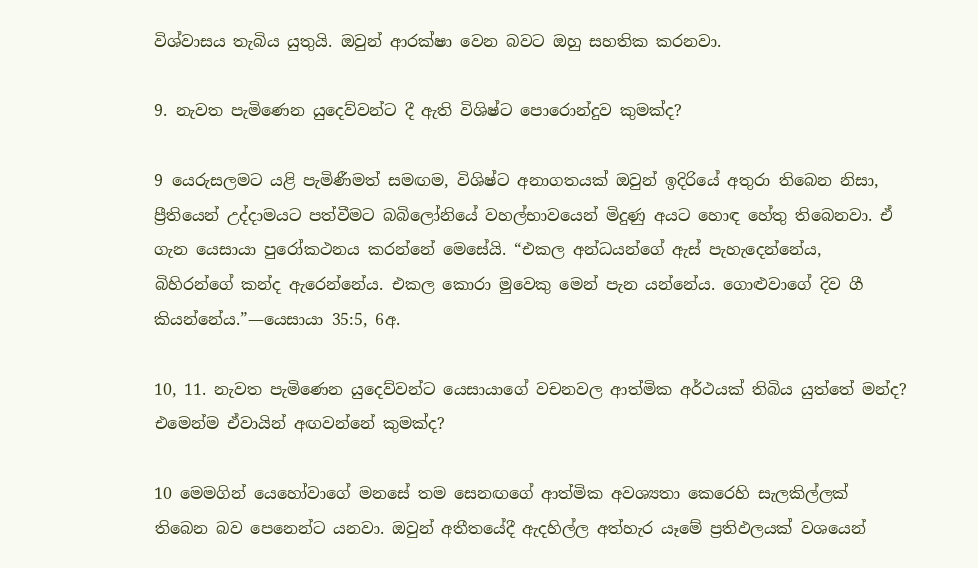විශ්වාසය තැබිය යුතුයි. ඔවුන් ආරක්ෂා වෙන බවට ඔහු සහතික කරනවා.

9. නැවත පැමිණෙන යුදෙව්වන්ට දී ඇති විශිෂ්ට පොරොන්දුව කුමක්ද?

9 යෙරුසලමට යළි පැමිණීමත් සමඟම, විශිෂ්ට අනාගතයක් ඔවුන් ඉදිරියේ අතුරා තිබෙන නිසා, ප්‍රීතියෙන් උද්දාමයට පත්වීමට බබිලෝනියේ වහල්භාවයෙන් මිදුණු අයට හොඳ හේතු තිබෙනවා. ඒ ගැන යෙසායා පුරෝකථනය කරන්නේ මෙසේයි. “එකල අන්ධයන්ගේ ඇස් පැහැදෙන්නේය, බිහිරන්ගේ කන්ද ඇරෙන්නේය. එකල කොරා මුවෙකු මෙන් පැන යන්නේය. ගොළුවාගේ දිව ගී කියන්නේය.”—යෙසායා 35:5, 6අ.

10, 11. නැවත පැමිණෙන යුදෙව්වන්ට යෙසායාගේ වචනවල ආත්මික අර්ථයක් තිබිය යුත්තේ මන්ද? එමෙන්ම ඒවායින් අඟවන්නේ කුමක්ද?

10 මෙමගින් යෙහෝවාගේ මනසේ තම සෙනඟගේ ආත්මික අවශ්‍යතා කෙරෙහි සැලකිල්ලක් තිබෙන බව පෙනෙන්ට යනවා. ඔවුන් අතීතයේදී ඇදහිල්ල අත්හැර යෑමේ ප්‍රතිඵලයක් වශයෙන්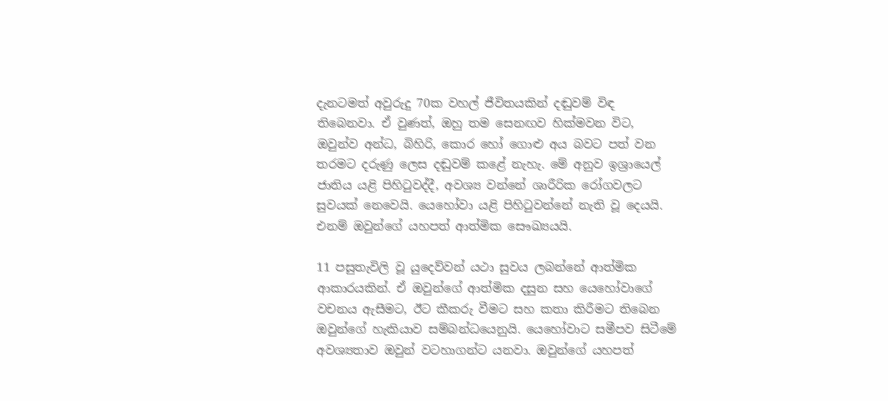දැනටමත් අවුරුදු 70ක වහල් ජීවිතයකින් දඬුවම් විඳ තිබෙනවා. ඒ වුණත්, ඔහු තම සෙනඟව හික්මවන විට, ඔවුන්ව අන්ධ, බිහිරි, කොර හෝ ගොළු අය බවට පත් වන තරමට දරුණු ලෙස දඬුවම් කළේ නැහැ. මේ අනුව ඉශ්‍රායෙල් ජාතිය යළි පිහිටුවද්දී, අවශ්‍ය වන්නේ ශාරීරික රෝගවලට සුවයක් නෙවෙයි. යෙහෝවා යළි පිහිටුවන්නේ නැති වූ දෙයයි. එනම් ඔවුන්ගේ යහපත් ආත්මික සෞඛ්‍යයයි.

11 පසුතැවිලි වූ යුදෙව්වන් යථා සුවය ලබන්නේ ආත්මික ආකාරයකින්. ඒ ඔවුන්ගේ ආත්මික දසුන සහ යෙහෝවාගේ වචනය ඇසීමට, ඊට කීකරු වීමට සහ කතා කිරීමට තිබෙන ඔවුන්ගේ හැකියාව සම්බන්ධයෙනුයි. යෙහෝවාට සමීපව සිටීමේ අවශ්‍යතාව ඔවුන් වටහාගන්ට යනවා. ඔවුන්ගේ යහපත්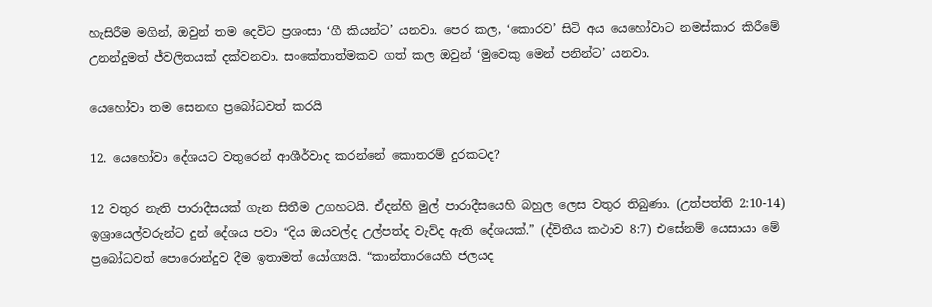හැසිරීම මගින්, ඔවුන් තම දෙවිට ප්‍රශංසා ‘ගී කියන්ට’ යනවා. පෙර කල, ‘කොරව’ සිටි අය යෙහෝවාට නමස්කාර කිරීමේ උනන්දුමත් ජ්වලිතයක් දක්වනවා. සංකේතාත්මකව ගත් කල ඔවුන් ‘මුවෙකු මෙන් පනින්ට’ යනවා.

යෙහෝවා තම සෙනඟ ප්‍රබෝධවත් කරයි

12. යෙහෝවා දේශයට වතුරෙන් ආශීර්වාද කරන්නේ කොතරම් දුරකටද?

12 වතුර නැති පාරාදීසයක් ගැන සිතීම උගහටයි. ඒදන්හි මුල් පාරාදීසයෙහි බහුල ලෙස වතුර තිබුණා. (උත්පත්ති 2:10-14) ඉශ්‍රායෙල්වරුන්ට දුන් දේශය පවා “දිය ඔයවල්ද උල්පත්ද වැව්ද ඇති දේශයක්.” (ද්විතීය කථාව 8:7) එසේනම් යෙසායා මේ ප්‍රබෝධවත් පොරොන්දුව දීම ඉතාමත් යෝග්‍යයි. “කාන්තාරයෙහි ජලයද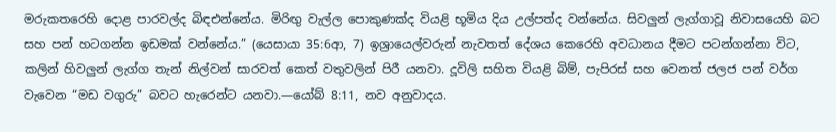මරුකතරෙහි දොළ පාරවල්ද බිඳඑන්නේය. මිරිඟු වැල්ල පොකුණක්ද වියළි භූමිය දිය උල්පත්ද වන්නේය. සිවලුන් ලැග්ගාවූ නිවාසයෙහි බට සහ පන් හටගන්න ඉඩමක් වන්නේය.” (යෙසායා 35:6ආ, 7) ඉශ්‍රායෙල්වරුන් නැවතත් දේශය කෙරෙහි අවධානය දීමට පටන්ගන්නා විට, කලින් හිවලුන් ලැග්ග තැන් නිල්වන් සාරවත් කෙත් වතුවලින් පිරී යනවා. දූවිලි සහිත වියළි බිම්, පැපිරස් සහ වෙනත් ජලජ පන් වර්ග වැවෙන “මඩ වගුරු” බවට හැරෙන්ට යනවා.—යෝබ් 8:11, නව අනුවාදය.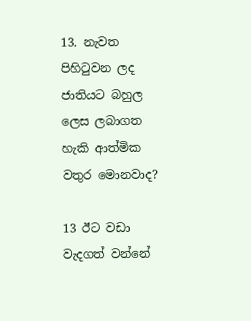13. නැවත පිහිටුවන ලද ජාතියට බහුල ලෙස ලබාගත හැකි ආත්මික වතුර මොනවාද?

13 ඊට වඩා වැදගත් වන්නේ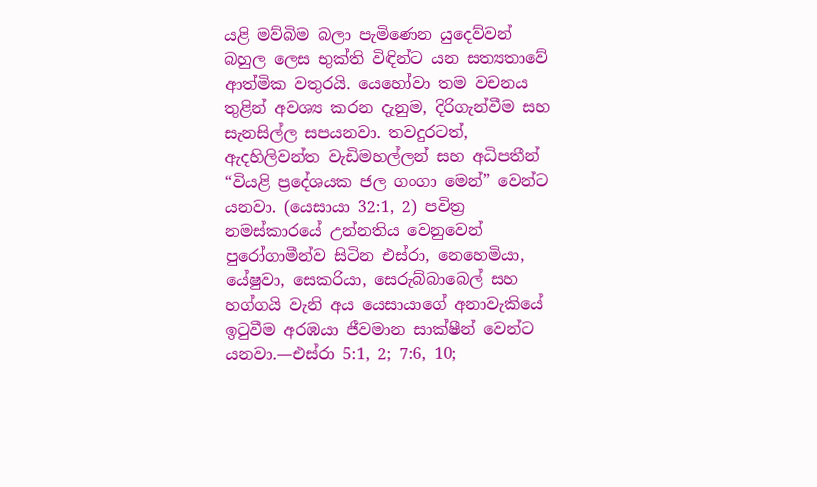යළි මව්බිම බලා පැමිණෙන යුදෙව්වන් බහුල ලෙස භුක්ති විඳින්ට යන සත්‍යතාවේ ආත්මික වතුරයි. යෙහෝවා තම වචනය තුළින් අවශ්‍ය කරන දැනුම, දිරිගැන්වීම සහ සැනසිල්ල සපයනවා. තවදුරටත්, ඇදහිලිවන්ත වැඩිමහල්ලන් සහ අධිපතීන් “වියළි ප්‍රදේශයක ජල ගංගා මෙන්” වෙන්ට යනවා. (යෙසායා 32:1, 2) පවිත්‍ර නමස්කාරයේ උන්නතිය වෙනුවෙන් පුරෝගාමීන්ව සිටින එස්රා, නෙහෙමියා, යේෂුවා, සෙකරියා, සෙරුබ්බාබෙල් සහ හග්ගයි වැනි අය යෙසායාගේ අනාවැකියේ ඉටුවීම අරඹයා ජීවමාන සාක්ෂීන් වෙන්ට යනවා.—එස්රා 5:1, 2; 7:6, 10;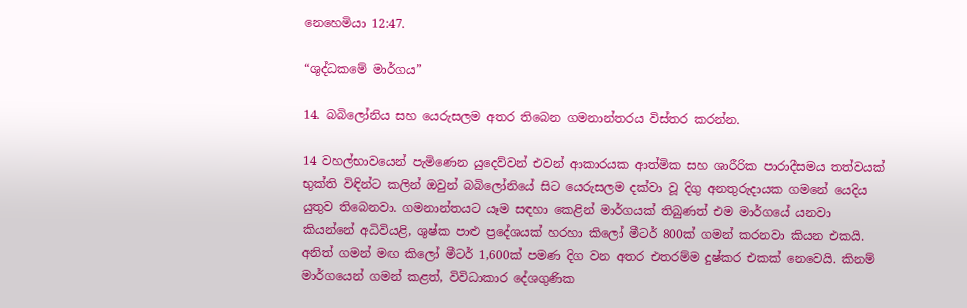නෙහෙමියා 12:47.

“ශුද්ධකමේ මාර්ගය”

14. බබිලෝනිය සහ යෙරුසලම අතර තිබෙන ගමනාන්තරය විස්තර කරන්න.

14 වහල්භාවයෙන් පැමිණෙන යුදෙව්වන් එවන් ආකාරයක ආත්මික සහ ශාරීරික පාරාදීසමය තත්වයක් භුක්ති විඳින්ට කලින් ඔවුන් බබිලෝනියේ සිට යෙරුසලම දක්වා වූ දිගු අනතුරුදායක ගමනේ යෙදිය යුතුව තිබෙනවා. ගමනාන්තයට යෑම සඳහා කෙළින් මාර්ගයක් තිබුණත් එම මාර්ගයේ යනවා කියන්නේ අධිවියළි, ශුෂ්ක පාළු ප්‍රදේශයක් හරහා කිලෝ මීටර් 800ක් ගමන් කරනවා කියන එකයි. අනිත් ගමන් මඟ කිලෝ මීටර් 1,600ක් පමණ දිග වන අතර එතරම්ම දුෂ්කර එකක් නෙවෙයි. කිනම් මාර්ගයෙන් ගමන් කළත්, විවිධාකාර දේශගුණික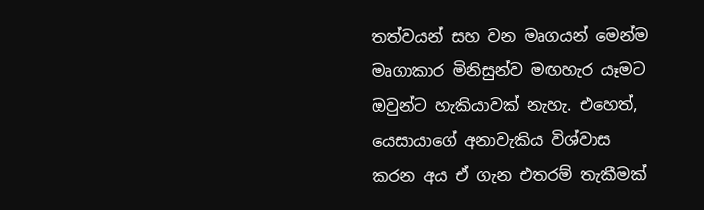තත්වයන් සහ වන මෘගයන් මෙන්ම මෘගාකාර මිනිසුන්ව මඟහැර යෑමට ඔවුන්ට හැකියාවක් නැහැ. එහෙත්, යෙසායාගේ අනාවැකිය විශ්වාස කරන අය ඒ ගැන එතරම් තැකීමක්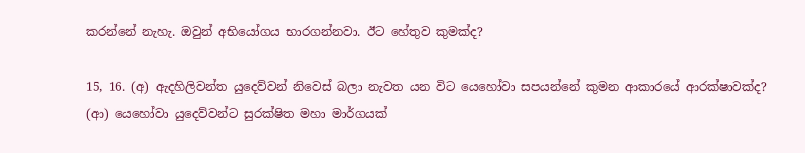කරන්නේ නැහැ. ඔවුන් අභියෝගය භාරගන්නවා. ඊට හේතුව කුමක්ද?

15, 16. (අ) ඇදහිලිවන්ත යුදෙව්වන් නිවෙස් බලා නැවත යන විට යෙහෝවා සපයන්නේ කුමන ආකාරයේ ආරක්ෂාවක්ද? (ආ) යෙහෝවා යුදෙව්වන්ට සුරක්ෂිත මහා මාර්ගයක්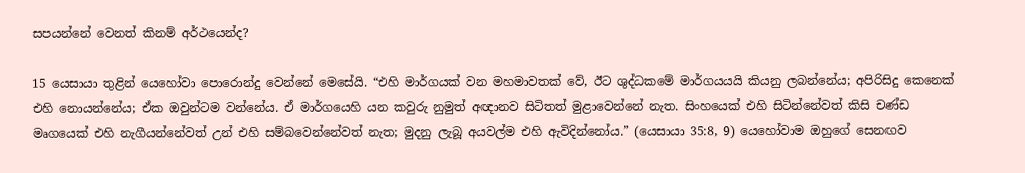සපයන්නේ වෙනත් කිනම් අර්ථයෙන්ද?

15 යෙසායා තුළින් යෙහෝවා පොරොන්දු වෙන්නේ මෙසේයි. “එහි මාර්ගයක් වන මහමාවතක් වේ, ඊට ශුද්ධකමේ මාර්ගයයයි කියනු ලබන්නේය; අපිරිසිදු කෙනෙක් එහි නොයන්නේය; ඒක ඔවුන්ටම වන්නේය. ඒ මාර්ගයෙහි යන කවුරු නුමුත් අඥානව සිටිතත් මුළාවෙන්නේ නැත. සිංහයෙක් එහි සිටින්නේවත් කිසි චණ්ඩ මෘගයෙක් එහි නැගීයන්නේවත් උන් එහි සම්බවෙන්නේවත් නැත; මුදනු ලැබූ අයවල්ම එහි ඇවිදින්නෝය.” (යෙසායා 35:8, 9) යෙහෝවාම ඔහුගේ සෙනඟව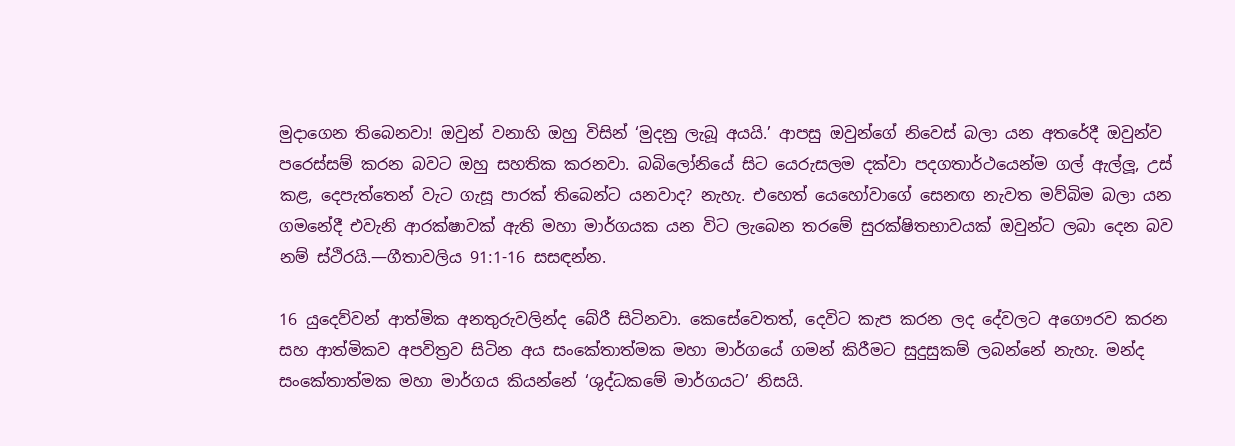මුදාගෙන තිබෙනවා! ඔවුන් වනාහි ඔහු විසින් ‘මුදනු ලැබූ අයයි.’ ආපසු ඔවුන්ගේ නිවෙස් බලා යන අතරේදී ඔවුන්ව පරෙස්සම් කරන බවට ඔහු සහතික කරනවා. බබිලෝනියේ සිට යෙරුසලම දක්වා පදගතාර්ථයෙන්ම ගල් ඇල්ලූ, උස් කළ, දෙපැත්තෙන් වැට ගැසූ පාරක් තිබෙන්ට යනවාද? නැහැ. එහෙත් යෙහෝවාගේ සෙනඟ නැවත මව්බිම බලා යන ගමනේදී එවැනි ආරක්ෂාවක් ඇති මහා මාර්ගයක යන විට ලැබෙන තරමේ සුරක්ෂිතභාවයක් ඔවුන්ට ලබා දෙන බව නම් ස්ථිරයි.—ගීතාවලිය 91:1-16 සසඳන්න.

16 යුදෙව්වන් ආත්මික අනතුරුවලින්ද බේරී සිටිනවා. කෙසේවෙතත්, දෙවිට කැප කරන ලද දේවලට අගෞරව කරන සහ ආත්මිකව අපවිත්‍රව සිටින අය සංකේතාත්මක මහා මාර්ගයේ ගමන් කිරීමට සුදුසුකම් ලබන්නේ නැහැ. මන්ද සංකේතාත්මක මහා මාර්ගය කියන්නේ ‘ශුද්ධකමේ මාර්ගයට’ නිසයි.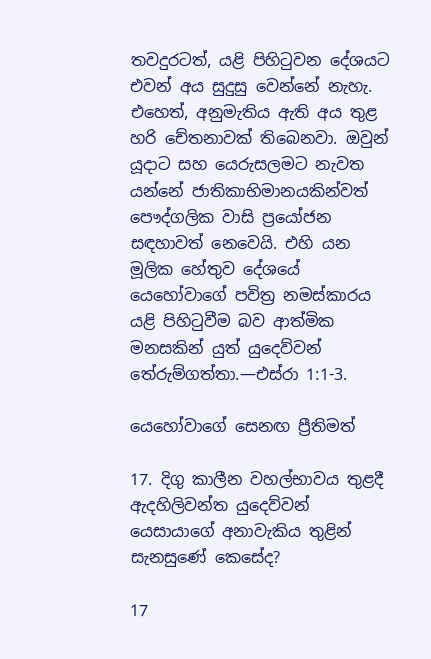තවදුරටත්, යළි පිහිටුවන දේශයට එවන් අය සුදුසු වෙන්නේ නැහැ. එහෙත්, අනුමැතිය ඇති අය තුළ හරි චේතනාවක් තිබෙනවා. ඔවුන් යූදාට සහ යෙරුසලමට නැවත යන්නේ ජාතිකාභිමානයකින්වත් පෞද්ගලික වාසි ප්‍රයෝජන සඳහාවත් නෙවෙයි. එහි යන මූලික හේතුව දේශයේ යෙහෝවාගේ පවිත්‍ර නමස්කාරය යළි පිහිටුවීම බව ආත්මික මනසකින් යුත් යුදෙව්වන් තේරුම්ගත්තා.—එස්රා 1:1-3.

යෙහෝවාගේ සෙනඟ ප්‍රීතිමත්

17. දිගු කාලීන වහල්භාවය තුළදී ඇදහිලිවන්ත යුදෙව්වන් යෙසායාගේ අනාවැකිය තුළින් සැනසුණේ කෙසේද?

17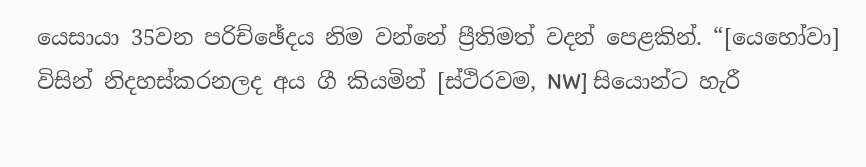යෙසායා 35වන පරිච්ඡේදය නිම වන්නේ ප්‍රීතිමත් වදන් පෙළකින්. “[යෙහෝවා] විසින් නිදහස්කරනලද අය ගී කියමින් [ස්ථිරවම, NW] සියොන්ට හැරී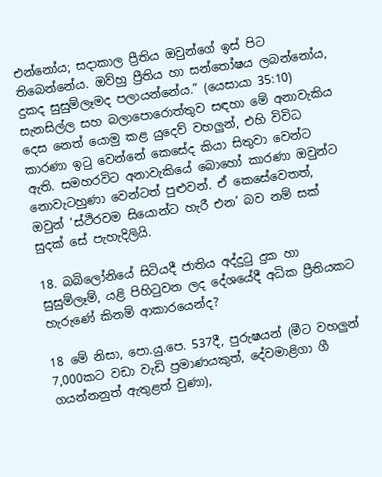එන්නෝය; සදාකාල ප්‍රීතිය ඔවුන්ගේ ඉස් පිට තිබෙන්නේය. ඔව්හු ප්‍රීතිය හා සන්තෝෂය ලබන්නෝය, දුකද සුසුම්ලෑමද පලායන්නේය.” (යෙසායා 35:10) සැනසිල්ල සහ බලාපොරොත්තුව සඳහා මේ අනාවැකිය දෙස නෙත් යොමු කළ යුදෙව් වහලුන්, එහි විවිධ කාරණා ඉටු වෙන්නේ කෙසේද කියා සිතුවා වෙන්ට ඇති. සමහරවිට අනාවැකියේ බොහෝ කාරණා ඔවුන්ට නොවැටහුණා වෙන්ටත් පුළුවන්. ඒ කෙසේවෙතත්, ඔවුන් ‘ස්ථිරවම සියොන්ට හැරී එන’ බව නම් සක් සුදක් සේ පැහැදිලියි.

18. බබිලෝනියේ සිටියදී ජාතිය අද්දුටු දුක හා සුසුම්ලෑම්, යළි පිහිටුවන ලද දේශයේදී අධික ප්‍රීතියකට හැරුණේ කිනම් ආකාරයෙන්ද?

18 මේ නිසා, පො.යු.පෙ. 537දී, පුරුෂයන් (මීට වහලුන් 7,000කට වඩා වැඩි ප්‍රමාණයකුත්, දේවමාළිගා ගී ගයන්නනුත් ඇතුළත් වුණා),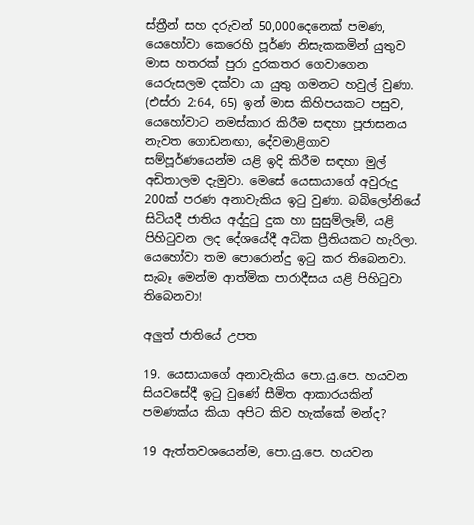ස්ත්‍රීන් සහ දරුවන් 50,000දෙනෙක් පමණ, යෙහෝවා කෙරෙහි පූර්ණ නිසැකකමින් යුතුව මාස හතරක් පුරා දුරකතර ගෙවාගෙන යෙරුසලම දක්වා යා යුතු ගමනට හවුල් වුණා. (එස්රා 2:64, 65) ඉන් මාස කිහිපයකට පසුව, යෙහෝවාට නමස්කාර කිරීම සඳහා පූජාසනය නැවත ගොඩනඟා, දේවමාළිගාව සම්පූර්ණයෙන්ම යළි ඉදි කිරීම සඳහා මුල් අඩිතාලම දැමුවා. මෙසේ යෙසායාගේ අවුරුදු 200ක් පරණ අනාවැකිය ඉටු වුණා. බබිලෝනියේ සිටියදී ජාතිය අද්දුටු දුක හා සුසුම්ලෑම්, යළි පිහිටුවන ලද දේශයේදී අධික ප්‍රීතියකට හැරිලා. යෙහෝවා තම පොරොන්දු ඉටු කර තිබෙනවා. සැබෑ මෙන්ම ආත්මික පාරාදීසය යළි පිහිටුවා තිබෙනවා!

අලුත් ජාතියේ උපත

19. යෙසායාගේ අනාවැකිය පො.යු.පෙ. හයවන සියවසේදී ඉටු වුණේ සීමිත ආකාරයකින් පමණක්ය කියා අපිට කිව හැක්කේ මන්ද?

19 ඇත්තවශයෙන්ම, පො.යු.පෙ. හයවන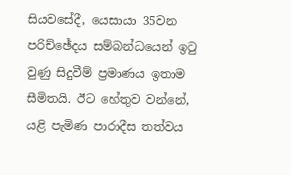සියවසේදී, යෙසායා 35වන පරිච්ඡේදය සම්බන්ධයෙන් ඉටු වුණු සිදුවීම් ප්‍රමාණය ඉතාම සීමිතයි. ඊට හේතුව වන්නේ, යළි පැමිණ පාරාදීස තත්වය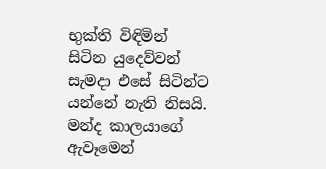භුක්ති විඳිමින් සිටින යුදෙව්වන් සැමදා එසේ සිටින්ට යන්නේ නැති නිසයි. මන්ද කාලයාගේ ඇවෑමෙන්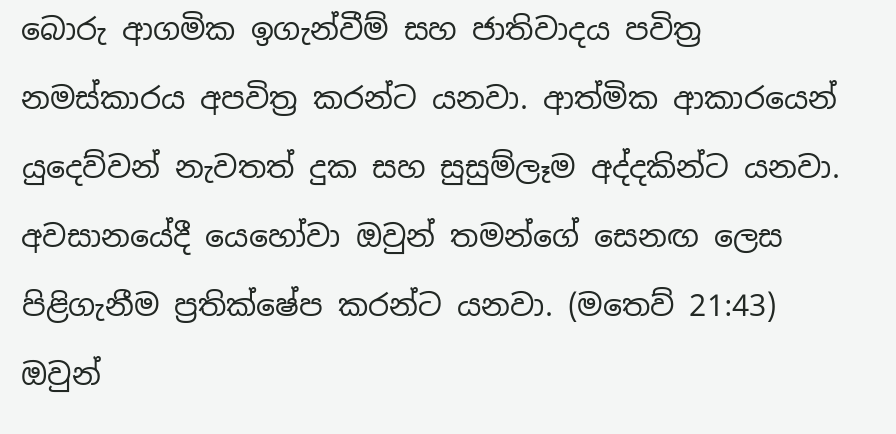බොරු ආගමික ඉගැන්වීම් සහ ජාතිවාදය පවිත්‍ර නමස්කාරය අපවිත්‍ර කරන්ට යනවා. ආත්මික ආකාරයෙන් යුදෙව්වන් නැවතත් දුක සහ සුසුම්ලෑම අද්දකින්ට යනවා. අවසානයේදී යෙහෝවා ඔවුන් තමන්ගේ සෙනඟ ලෙස පිළිගැනීම ප්‍රතික්ෂේප කරන්ට යනවා. (මතෙව් 21:43) ඔවුන්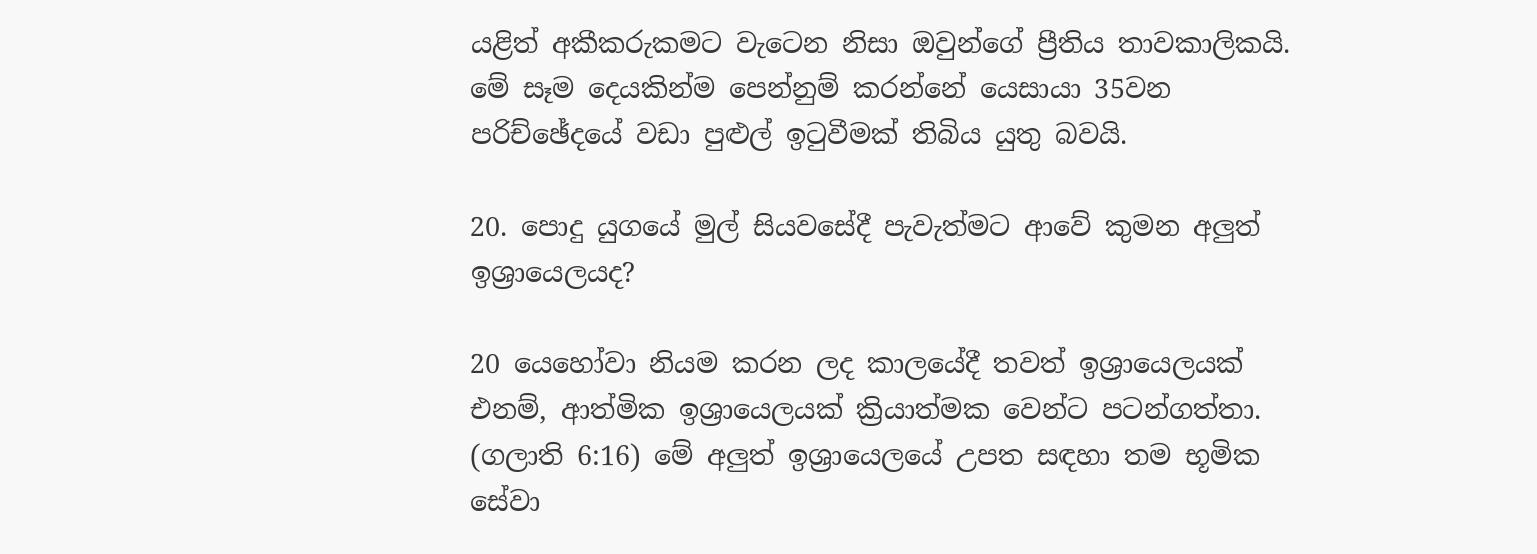යළිත් අකීකරුකමට වැටෙන නිසා ඔවුන්ගේ ප්‍රීතිය තාවකාලිකයි. මේ සෑම දෙයකින්ම පෙන්නුම් කරන්නේ යෙසායා 35වන පරිච්ඡේදයේ වඩා පුළුල් ඉටුවීමක් තිබිය යුතු බවයි.

20. පොදු යුගයේ මුල් සියවසේදී පැවැත්මට ආවේ කුමන අලුත් ඉශ්‍රායෙලයද?

20 යෙහෝවා නියම කරන ලද කාලයේදී තවත් ඉශ්‍රායෙලයක් එනම්, ආත්මික ඉශ්‍රායෙලයක් ක්‍රියාත්මක වෙන්ට පටන්ගත්තා. (ගලාති 6:16) මේ අලුත් ඉශ්‍රායෙලයේ උපත සඳහා තම භූමික සේවා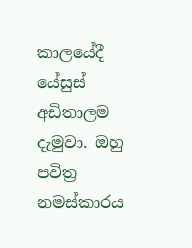කාලයේදී යේසුස් අඩිතාලම දැමුවා. ඔහු පවිත්‍ර නමස්කාරය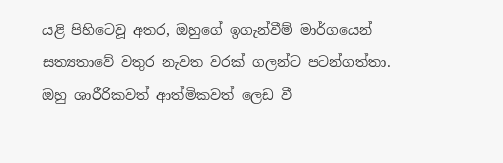යළි පිහිටෙවූ අතර, ඔහුගේ ඉගැන්වීම් මාර්ගයෙන් සත්‍යතාවේ වතුර නැවත වරක් ගලන්ට පටන්ගත්තා. ඔහු ශාරීරිකවත් ආත්මිකවත් ලෙඩ වී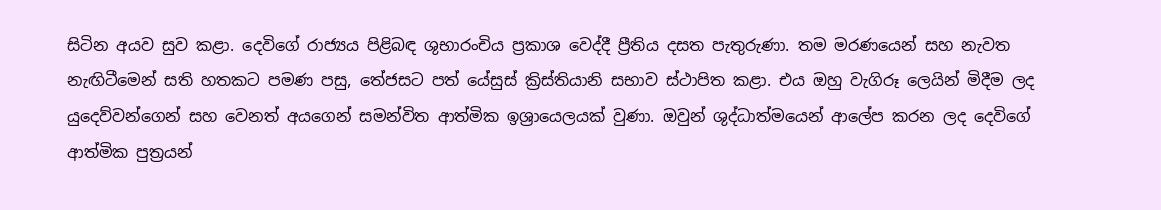සිටින අයව සුව කළා. දෙවිගේ රාජ්‍යය පිළිබඳ ශුභාරංචිය ප්‍රකාශ වෙද්දී ප්‍රීතිය දසත පැතුරුණා. තම මරණයෙන් සහ නැවත නැඟිටීමෙන් සති හතකට පමණ පසු, තේජසට පත් යේසුස් ක්‍රිස්තියානි සභාව ස්ථාපිත කළා. එය ඔහු වැගිරූ ලෙයින් මිදීම ලද යුදෙව්වන්ගෙන් සහ වෙනත් අයගෙන් සමන්විත ආත්මික ඉශ්‍රායෙලයක් වුණා. ඔවුන් ශුද්ධාත්මයෙන් ආලේප කරන ලද දෙවිගේ ආත්මික පුත්‍රයන්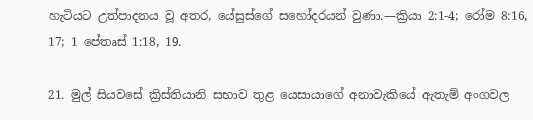හැටියට උත්පාදනය වූ අතර, යේසුස්ගේ සහෝදරයන් වුණා.—ක්‍රියා 2:1-4; රෝම 8:16, 17; 1 පේතෘස් 1:18, 19.

21. මුල් සියවසේ ක්‍රිස්තියානි සභාව තුළ යෙසායාගේ අනාවැකියේ ඇතැම් අංගවල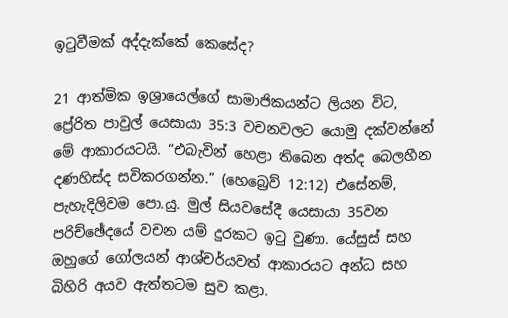ඉටුවීමක් අද්දැක්කේ කෙසේද?

21 ආත්මික ඉශ්‍රායෙල්ගේ සාමාජිකයන්ට ලියන විට, ප්‍රේරිත පාවුල් යෙසායා 35:3 වචනවලට යොමු දක්වන්නේ මේ ආකාරයටයි. “එබැවින් හෙළා තිබෙන අත්ද බෙලහීන දණහිස්ද සවිකරගන්න.” (හෙබ්‍රෙව් 12:12) එසේනම්, පැහැදිලිවම පො.යු. මුල් සියවසේදී යෙසායා 35වන පරිච්ඡේදයේ වචන යම් දුරකට ඉටු වුණා. යේසුස් සහ ඔහුගේ ගෝලයන් ආශ්චර්යවත් ආකාරයට අන්ධ සහ බිහිරි අයව ඇත්තටම සුව කළා.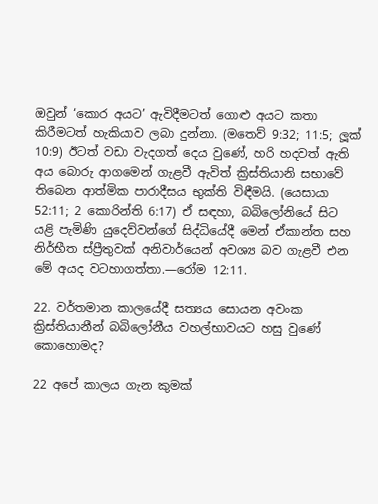ඔවුන් ‘කොර අයට’ ඇවිදීමටත් ගොළු අයට කතා කිරීමටත් හැකියාව ලබා දුන්නා. (මතෙව් 9:32; 11:5; ලූක් 10:9) ඊටත් වඩා වැදගත් දෙය වුණේ, හරි හදවත් ඇති අය බොරු ආගමෙන් ගැළවී ඇවිත් ක්‍රිස්තියානි සභාවේ තිබෙන ආත්මික පාරාදීසය භුක්ති විඳීමයි. (යෙසායා 52:11; 2 කොරින්ති 6:17) ඒ සඳහා, බබිලෝනියේ සිට යළි පැමිණි යුදෙව්වන්ගේ සිද්ධියේදී මෙන් ඒකාන්ත සහ නිර්භීත ස්ප්‍රීතුවක් අනිවාර්යෙන් අවශ්‍ය බව ගැළවී එන මේ අයද වටහාගත්තා.—රෝම 12:11.

22. වර්තමාන කාලයේදී සත්‍යය සොයන අවංක ක්‍රිස්තියානීන් බබිලෝනීය වහල්භාවයට හසු වුණේ කොහොමද?

22 අපේ කාලය ගැන කුමක්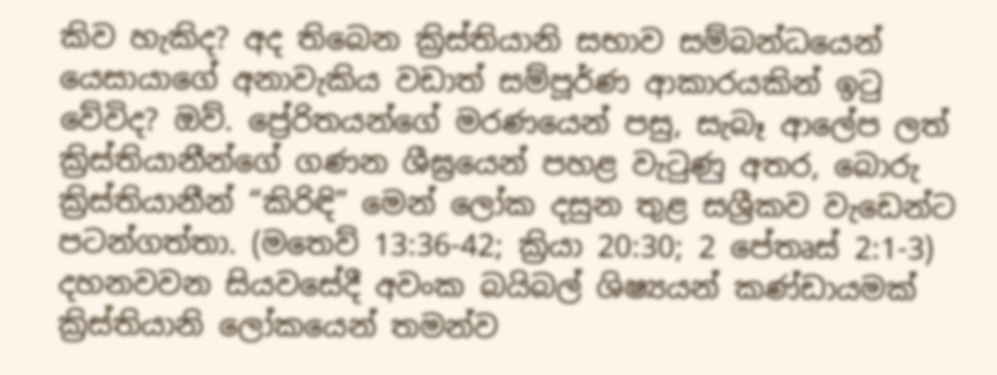කිව හැකිද? අද තිබෙන ක්‍රිස්තියානි සභාව සම්බන්ධයෙන් යෙසායාගේ අනාවැකිය වඩාත් සම්පූර්ණ ආකාරයකින් ඉටු වේවිද? ඔව්. ප්‍රේරිතයන්ගේ මරණයෙන් පසු, සැබෑ ආලේප ලත් ක්‍රිස්තියානීන්ගේ ගණන ශීඝ්‍රයෙන් පහළ වැටුණු අතර, බොරු ක්‍රිස්තියානීන් “කිරිඳි” මෙන් ලෝක දසුන තුළ සශ්‍රීකව වැඩෙන්ට පටන්ගත්තා. (මතෙව් 13:36-42; ක්‍රියා 20:30; 2 පේතෘස් 2:1-3) දහනවවන සියවසේදී අවංක බයිබල් ශිෂ්‍යයන් කණ්ඩායමක් ක්‍රිස්තියානි ලෝකයෙන් තමන්ව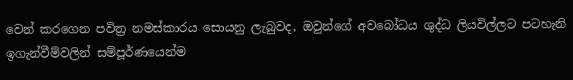වෙන් කරගෙන පවිත්‍ර නමස්කාරය සොයනු ලැබුවද, ඔවුන්ගේ අවබෝධය ශුද්ධ ලියවිල්ලට පටහැනි ඉගැන්වීම්වලින් සම්පූර්ණයෙන්ම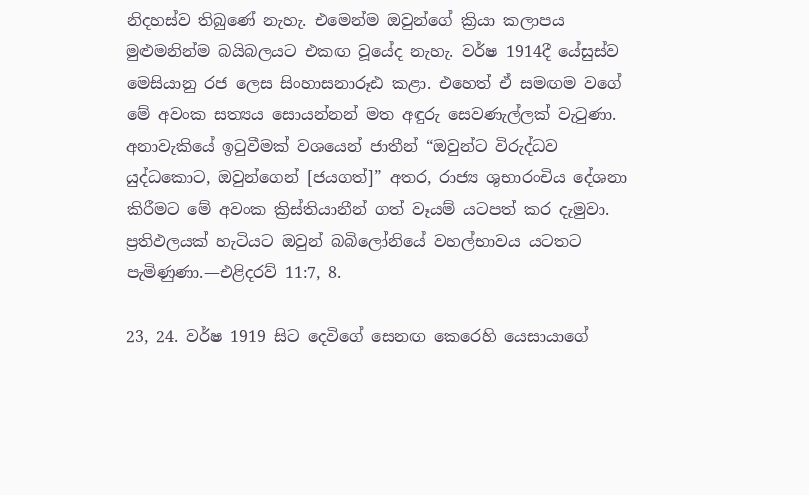නිදහස්ව තිබුණේ නැහැ. එමෙන්ම ඔවුන්ගේ ක්‍රියා කලාපය මුළුමනින්ම බයිබලයට එකඟ වූයේද නැහැ. වර්ෂ 1914දී යේසුස්ව මෙසියානු රජ ලෙස සිංහාසනාරූඪ කළා. එහෙත් ඒ සමඟම වගේ මේ අවංක සත්‍යය සොයන්නන් මත අඳුරු සෙවණැල්ලක් වැටුණා. අනාවැකියේ ඉටුවීමක් වශයෙන් ජාතීන් “ඔවුන්ට විරුද්ධව යුද්ධකොට, ඔවුන්ගෙන් [ජයගත්]” අතර, රාජ්‍ය ශුභාරංචිය දේශනා කිරීමට මේ අවංක ක්‍රිස්තියානීන් ගත් වෑයම් යටපත් කර දැමුවා. ප්‍රතිඵලයක් හැටියට ඔවුන් බබිලෝනියේ වහල්භාවය යටතට පැමිණුණා.—එළිදරව් 11:7, 8.

23, 24. වර්ෂ 1919 සිට දෙවිගේ සෙනඟ කෙරෙහි යෙසායාගේ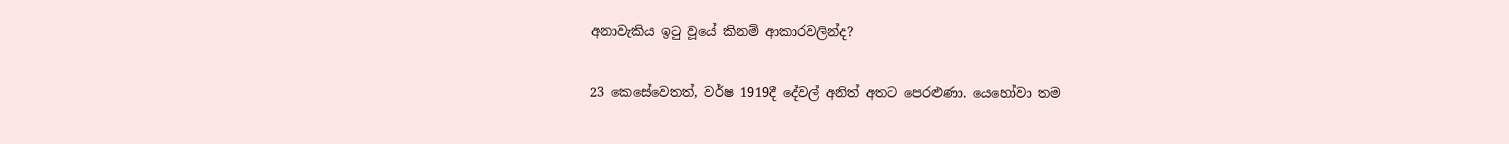අනාවැකිය ඉටු වූයේ කිනම් ආකාරවලින්ද?

23 කෙසේවෙතත්, වර්ෂ 1919දී දේවල් අනිත් අතට පෙරළුණා. යෙහෝවා තම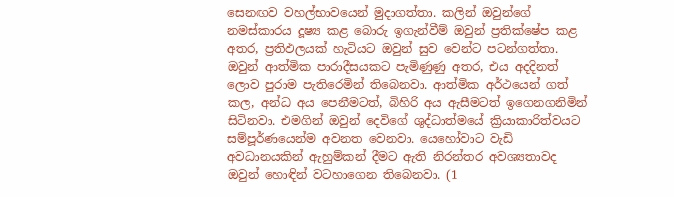සෙනඟව වහල්භාවයෙන් මුදාගත්තා. කලින් ඔවුන්ගේ නමස්කාරය දූෂ්‍ය කළ බොරු ඉගැන්වීම් ඔවුන් ප්‍රතික්ෂේප කළ අතර, ප්‍රතිඵලයක් හැටියට ඔවුන් සුව වෙන්ට පටන්ගත්තා. ඔවුන් ආත්මික පාරාදීසයකට පැමිණුණු අතර, එය අදදිනත් ලොව පුරාම පැතිරෙමින් තිබෙනවා. ආත්මික අර්ථයෙන් ගත් කල, අන්ධ අය පෙනීමටත්, බිහිරි අය ඇසීමටත් ඉගෙනගනිමින් සිටිනවා. එමගින් ඔවුන් දෙවිගේ ශුද්ධාත්මයේ ක්‍රියාකාරිත්වයට සම්පූර්ණයෙන්ම අවනත වෙනවා. යෙහෝවාට වැඩි අවධානයකින් ඇහුම්කන් දීමට ඇති නිරන්තර අවශ්‍යතාවද ඔවුන් හොඳින් වටහාගෙන තිබෙනවා. (1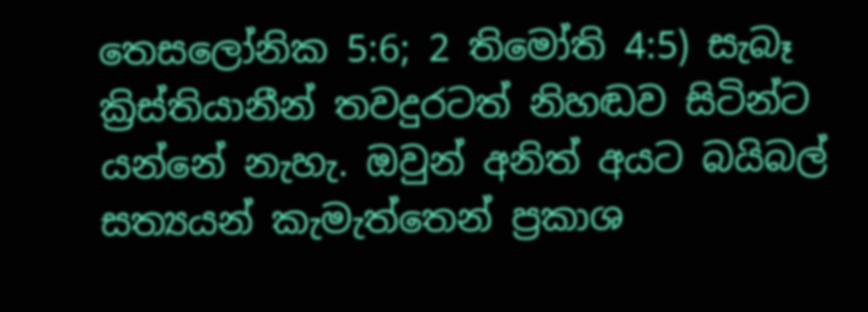තෙසලෝනික 5:6; 2 තිමෝති 4:5) සැබෑ ක්‍රිස්තියානීන් තවදුරටත් නිහඬව සිටින්ට යන්නේ නැහැ. ඔවුන් අනිත් අයට බයිබල් සත්‍යයන් කැමැත්තෙන් ප්‍රකාශ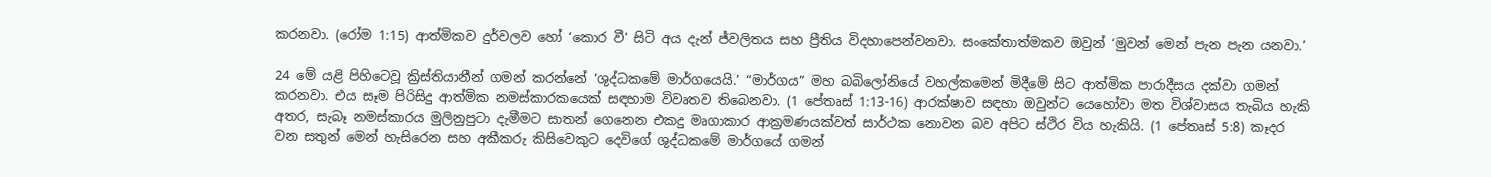කරනවා. (රෝම 1:15) ආත්මිකව දුර්වලව හෝ ‘කොර වී’ සිටි අය දැන් ජ්වලිතය සහ ප්‍රීතිය විදහාපෙන්වනවා. සංකේතාත්මකව ඔවුන් ‘මුවන් මෙන් පැන පැන යනවා.’

24 මේ යළි පිහිටෙවූ ක්‍රිස්තියානීන් ගමන් කරන්නේ ‘ශුද්ධකමේ මාර්ගයෙයි.’ “මාර්ගය” මහ බබිලෝනියේ වහල්කමෙන් මිදීමේ සිට ආත්මික පාරාදීසය දක්වා ගමන් කරනවා. එය සෑම පිරිසිදු ආත්මික නමස්කාරකයෙක් සඳහාම විවෘතව තිබෙනවා. (1 පේතෘස් 1:13-16) ආරක්ෂාව සඳහා ඔවුන්ට යෙහෝවා මත විශ්වාසය තැබිය හැකි අතර, සැබෑ නමස්කාරය මුලිනුපුටා දැමීමට සාතන් ගෙනෙන එකදු මෘගාකාර ආක්‍රමණයක්වත් සාර්ථක නොවන බව අපිට ස්ථිර විය හැකියි. (1 පේතෘස් 5:8) කෑදර වන සතුන් මෙන් හැසිරෙන සහ අකීකරු කිසිවෙකුට දෙවිගේ ශුද්ධකමේ මාර්ගයේ ගමන්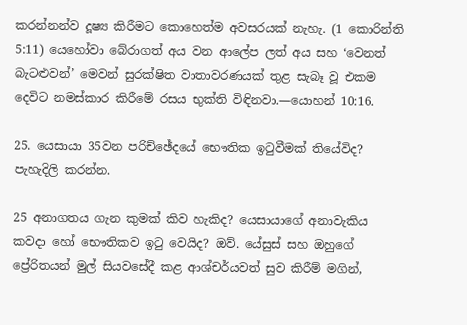කරන්නන්ව දූෂ්‍ය කිරීමට කොහෙත්ම අවසරයක් නැහැ. (1 කොරින්ති 5:11) යෙහෝවා බේරාගත් අය වන ආලේප ලත් අය සහ ‘වෙනත් බැටළුවන්’ මෙවන් සුරක්ෂිත වාතාවරණයක් තුළ සැබෑ වූ එකම දෙවිට නමස්කාර කිරීමේ රසය භුක්ති විඳිනවා.—යොහන් 10:16.

25. යෙසායා 35වන පරිච්ඡේදයේ භෞතික ඉටුවීමක් තියේවිද? පැහැදිලි කරන්න.

25 අනාගතය ගැන කුමක් කිව හැකිද? යෙසායාගේ අනාවැකිය කවදා හෝ භෞතිකව ඉටු වෙයිද? ඔව්. යේසුස් සහ ඔහුගේ ප්‍රේරිතයන් මුල් සියවසේදී කළ ආශ්චර්යවත් සුව කිරීම් මගින්,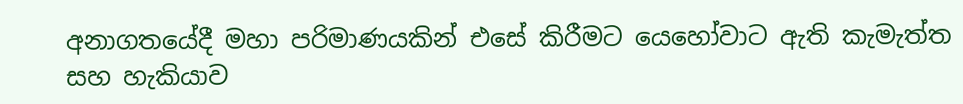අනාගතයේදී මහා පරිමාණයකින් එසේ කිරීමට යෙහෝවාට ඇති කැමැත්ත සහ හැකියාව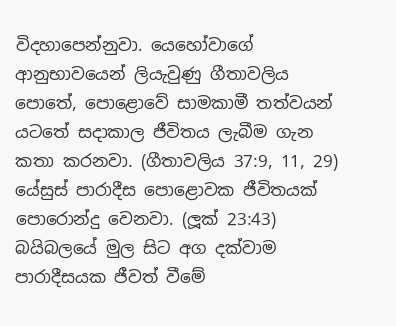විදහාපෙන්නුවා. යෙහෝවාගේ ආනුභාවයෙන් ලියැවුණු ගීතාවලිය පොතේ, පොළොවේ සාමකාමී තත්වයන් යටතේ සදාකාල ජීවිතය ලැබීම ගැන කතා කරනවා. (ගීතාවලිය 37:9, 11, 29) යේසුස් පාරාදීස පොළොවක ජීවිතයක් පොරොන්දු වෙනවා. (ලූක් 23:43) බයිබලයේ මුල සිට අග දක්වාම පාරාදීසයක ජීවත් වීමේ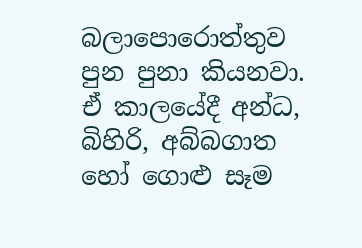බලාපොරොත්තුව පුන පුනා කියනවා. ඒ කාලයේදී අන්ධ, බිහිරි, අබ්බගාත හෝ ගොළු සෑම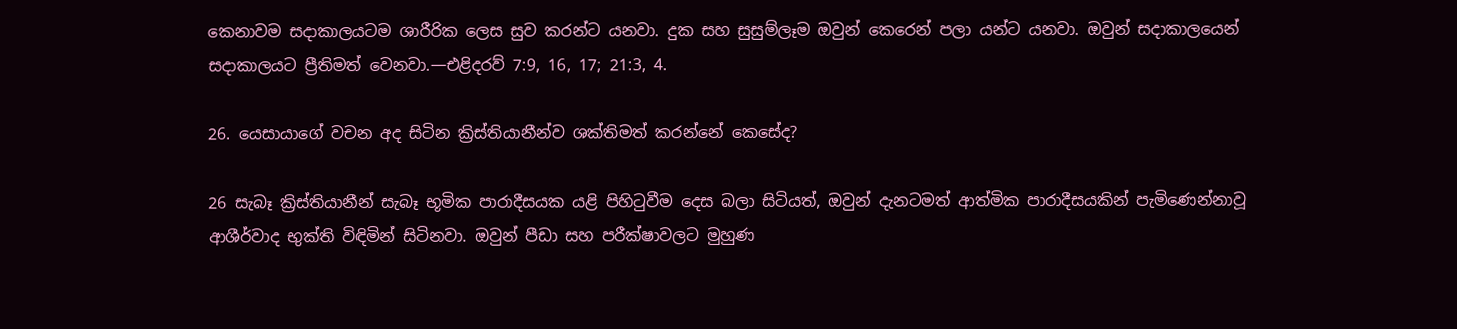කෙනාවම සදාකාලයටම ශාරීරික ලෙස සුව කරන්ට යනවා. දුක සහ සුසුම්ලෑම ඔවුන් කෙරෙන් පලා යන්ට යනවා. ඔවුන් සදාකාලයෙන් සදාකාලයට ප්‍රීතිමත් වෙනවා.—එළිදරව් 7:9, 16, 17; 21:3, 4.

26. යෙසායාගේ වචන අද සිටින ක්‍රිස්තියානීන්ව ශක්තිමත් කරන්නේ කෙසේද?

26 සැබෑ ක්‍රිස්තියානීන් සැබෑ භූමික පාරාදීසයක යළි පිහිටුවීම දෙස බලා සිටියත්, ඔවුන් දැනටමත් ආත්මික පාරාදීසයකින් පැමිණෙන්නාවූ ආශීර්වාද භුක්ති විඳිමින් සිටිනවා. ඔවුන් පීඩා සහ පරීක්ෂාවලට මුහුණ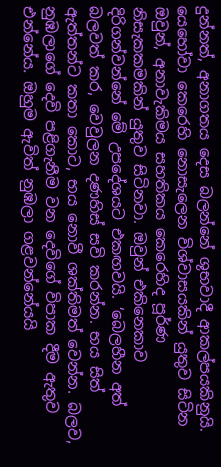දුන්නත්, අනාගතය දෙස බලන්නේ ශුභවාදී ආකල්පයකිනුයි. යෙහෝවා කෙරෙහි නොසැලෙන විශ්වාසයකින් යුතුව සිටින ඔවුන්, අනාවැකිමය සහතිකය කෙරෙහිද පූර්ණ නිසැකකමකින් යුතුව සිටිනවා. ඔවුන් එකිනෙකාව දිරිගන්වන්නේ මේ උපදේශයට එකඟවයි. ‘බෙලහීන අත් බලවත් කර, වෙවුලන දණහිස් සවි කරන්න. භය සිත් ඇත්තන්ට කතා කොට, භය නොවී ශක්තිමත් වෙන්න. බලව, නුඹලාගේ දෙවි පළිගැනීම වන දෙවිගේ විපාක දීම ඇතුව එන්නේය. ඔහුම ඇවිත් නුඹලා ගළවන්නේයයි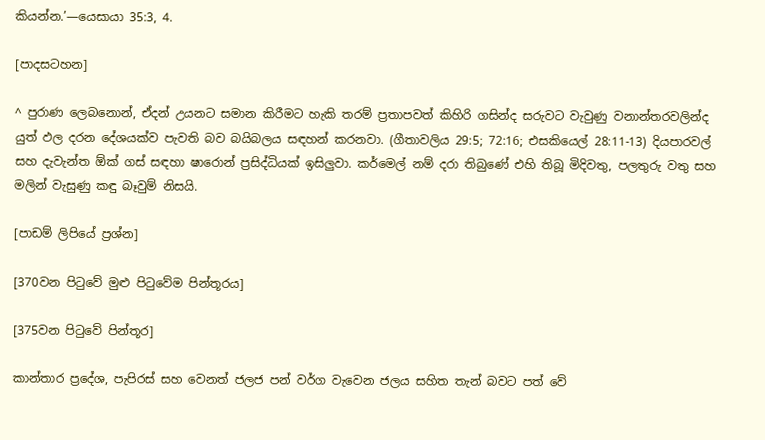කියන්න.’—යෙසායා 35:3, 4.

[පාදසටහන]

^ පුරාණ ලෙබනොන්, ඒදන් උයනට සමාන කිරීමට හැකි තරම් ප්‍රතාපවත් කිහිරි ගසින්ද සරුවට වැවුණු වනාන්තරවලින්ද යුත් ඵල දරන දේශයක්ව පැවති බව බයිබලය සඳහන් කරනවා. (ගීතාවලිය 29:5; 72:16; එසකියෙල් 28:11-13) දියපාරවල් සහ දැවැන්ත ඕක් ගස් සඳහා ෂාරොන් ප්‍රසිද්ධියක් ඉසිලුවා. කර්මෙල් නම් දරා තිබුණේ එහි තිබූ මිදිවතු, පලතුරු වතු සහ මලින් වැසුණු කඳු බෑවුම් නිසයි.

[පාඩම් ලිපියේ ප්‍රශ්න]

[370වන පිටුවේ මුළු පිටුවේම පින්තූරය]

[375වන පිටුවේ පින්තූර]

කාන්තාර ප්‍රදේශ, පැපිරස් සහ වෙනත් ජලජ පන් වර්ග වැවෙන ජලය සහිත තැන් බවට පත් වේ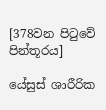[378වන පිටුවේ පින්තූරය]

යේසුස් ශාරීරික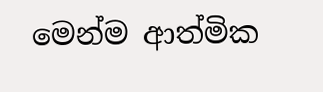මෙන්ම ආත්මික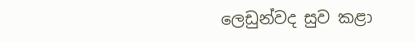ලෙඩුන්වද සුව කළා